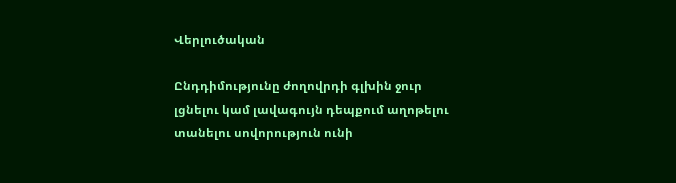Վերլուծական

Ընդդիմությունը ժողովրդի գլխին ջուր լցնելու կամ լավագույն դեպքում աղոթելու տանելու սովորություն ունի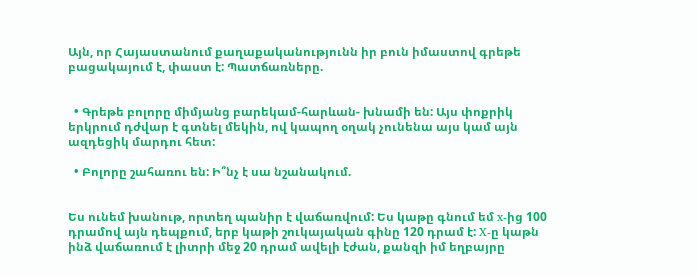Այն, որ Հայաստանում քաղաքականությունն իր բուն իմաստով գրեթե բացակայում է, փաստ է: Պատճառները.


  • Գրեթե բոլորը միմյանց բարեկամ-հարևան- խնամի են: Այս փոքրիկ երկրում դժվար է գտնել մեկին, ով կապող օղակ չունենա այս կամ այն ազդեցիկ մարդու հետ:

  • Բոլորը շահառու են: Ի՞նչ է սա նշանակում.


Ես ունեմ խանութ, որտեղ պանիր է վաճառվում: Ես կաթը գնում եմ x-ից 100 դրամով այն դեպքում, երբ կաթի շուկայական գինը 120 դրամ է: X-ը կաթն ինձ վաճառում է լիտրի մեջ 20 դրամ ավելի էժան, քանզի իմ եղբայրը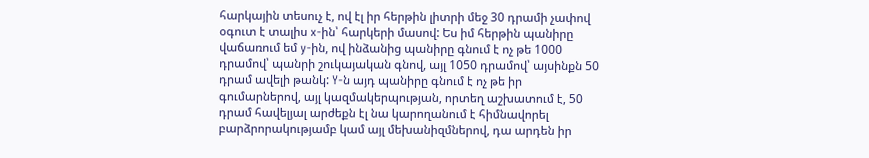հարկային տեսուչ է, ով էլ իր հերթին լիտրի մեջ 30 դրամի չափով օգուտ է տալիս x-ին՝ հարկերի մասով: Ես իմ հերթին պանիրը վաճառում եմ y-ին, ով ինձանից պանիրը գնում է ոչ թե 1000 դրամով՝ պանրի շուկայական գնով, այլ 1050 դրամով՝ այսինքն 50 դրամ ավելի թանկ: Y-ն այդ պանիրը գնում է ոչ թե իր գումարներով, այլ կազմակերպության, որտեղ աշխատում է, 50 դրամ հավելյալ արժեքն էլ նա կարողանում է հիմնավորել բարձրորակությամբ կամ այլ մեխանիզմներով, դա արդեն իր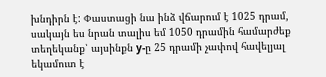խնդիրն է: Փաստացի նա ինձ վճարում է 1025 դրամ, սակայն ես նրան տալիս եմ 1050 դրամին համարժեք տեղեկանք՝ այսինքն y-ը 25 դրամի չափով հավելյալ  եկամուտ է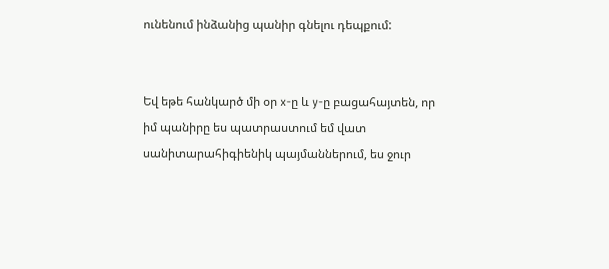ունենում ինձանից պանիր գնելու դեպքում:


Եվ եթե հանկարծ մի օր x-ը և y-ը բացահայտեն, որ իմ պանիրը ես պատրաստում եմ վատ սանիտարահիգիենիկ պայմաններում, ես ջուր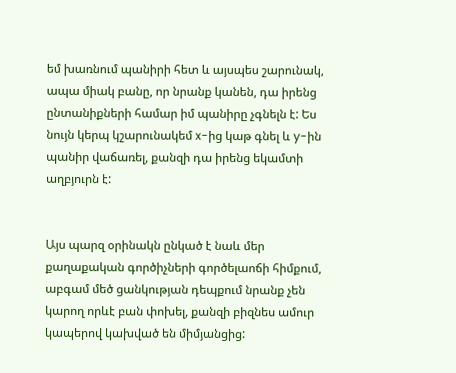եմ խառնում պանիրի հետ և այսպես շարունակ, ապա միակ բանը, որ նրանք կանեն, դա իրենց ընտանիքների համար իմ պանիրը չգնելն է: Ես նույն կերպ կշարունակեմ x-ից կաթ գնել և y-ին պանիր վաճառել, քանզի դա իրենց եկամտի աղբյուրն է:


Այս պարզ օրինակն ընկած է նաև մեր քաղաքական գործիչների գործելաոճի հիմքում, աբգամ մեծ ցանկության դեպքում նրանք չեն կարող որևէ բան փոխել, քանզի բիզնես ամուր կապերով կախված են միմյանցից: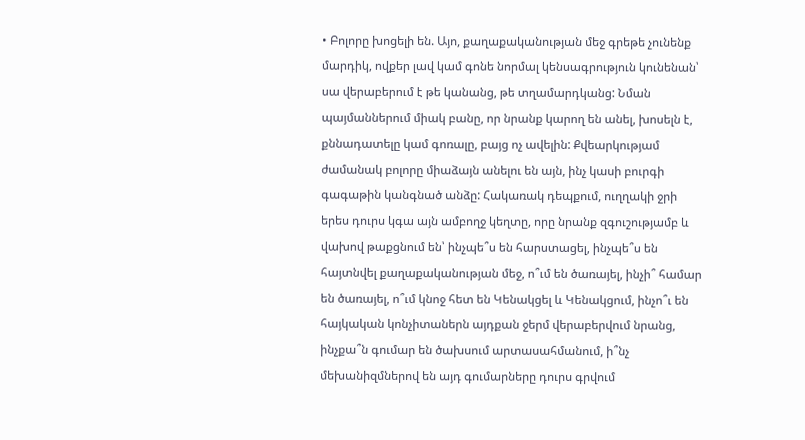• Բոլորը խոցելի են. Այո, քաղաքականության մեջ գրեթե չունենք մարդիկ, ովքեր լավ կամ գոնե նորմալ կենսագրություն կունենան՝ սա վերաբերում է թե կանանց, թե տղամարդկանց: Նման պայմաններում միակ բանը, որ նրանք կարող են անել, խոսելն է, քննադատելը կամ գոռալը, բայց ոչ ավելին: Քվեարկությամ ժամանակ բոլորը միաձայն անելու են այն, ինչ կասի բուրգի գագաթին կանգնած անձը: Հակառակ դեպքում, ուղղակի ջրի երես դուրս կգա այն ամբողջ կեղտը, որը նրանք զգուշությամբ և վախով թաքցնում են՝ ինչպե՞ս են հարստացել, ինչպե՞ս են հայտնվել քաղաքականության մեջ, ո՞ւմ են ծառայել, ինչի՞ համար են ծառայել, ո՞ւմ կնոջ հետ են Կենակցել և Կենակցում, ինչո՞ւ են հայկական կոնչիտաներն այդքան ջերմ վերաբերվում նրանց, ինչքա՞ն գումար են ծախսում արտասահմանում, ի՞նչ մեխանիզմներով են այդ գումարները դուրս գրվում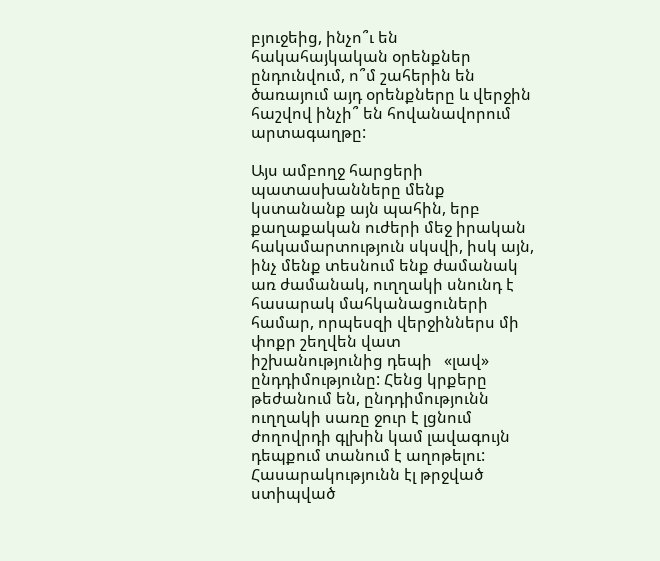բյուջեից, ինչո՞ւ են հակահայկական օրենքներ ընդունվում, ո՞մ շահերին են ծառայում այդ օրենքները և վերջին հաշվով ինչի՞ են հովանավորում արտագաղթը:

Այս ամբողջ հարցերի պատասխանները մենք կստանանք այն պահին, երբ քաղաքական ուժերի մեջ իրական հակամարտություն սկսվի, իսկ այն, ինչ մենք տեսնում ենք ժամանակ առ ժամանակ, ուղղակի սնունդ է հասարակ մահկանացուների համար, որպեսզի վերջիններս մի փոքր շեղվեն վատ իշխանությունից դեպի   «լավ» ընդդիմությունը: Հենց կրքերը թեժանում են, ընդդիմությունն ուղղակի սառը ջուր է լցնում ժողովրդի գլխին կամ լավագույն դեպքում տանում է աղոթելու: Հասարակությունն էլ թրջված ստիպված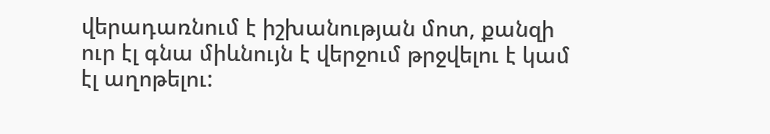վերադառնում է իշխանության մոտ, քանզի ուր էլ գնա միևնույն է վերջում թրջվելու է կամ էլ աղոթելու: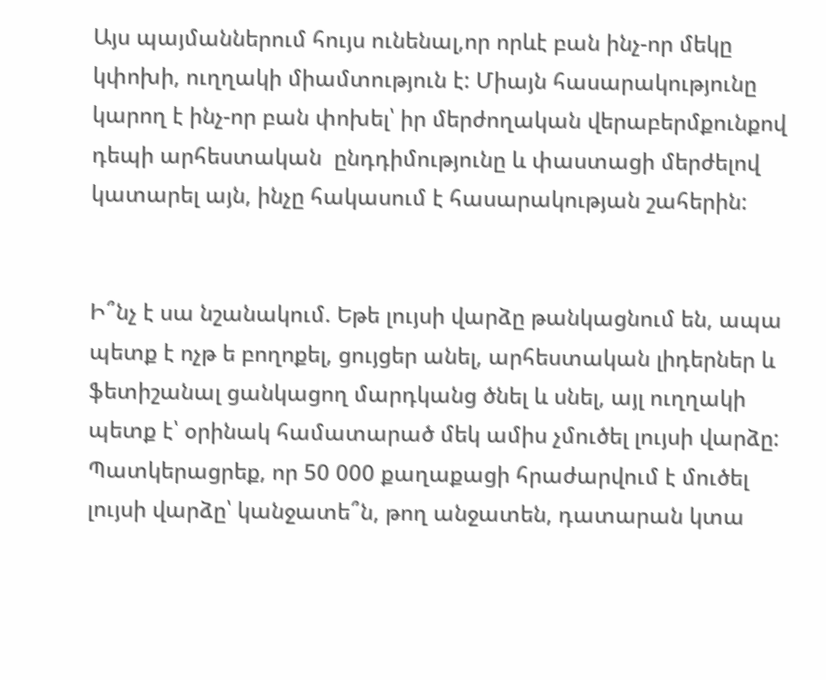Այս պայմաններում հույս ունենալ,որ որևէ բան ինչ-որ մեկը կփոխի, ուղղակի միամտություն է: Միայն հասարակությունը կարող է ինչ-որ բան փոխել՝ իր մերժողական վերաբերմքունքով դեպի արհեստական  ընդդիմությունը և փաստացի մերժելով կատարել այն, ինչը հակասում է հասարակության շահերին:


Ի՞նչ է սա նշանակում. Եթե լույսի վարձը թանկացնում են, ապա պետք է ոչթ ե բողոքել, ցույցեր անել, արհեստական լիդերներ և ֆետիշանալ ցանկացող մարդկանց ծնել և սնել, այլ ուղղակի պետք է՝ օրինակ համատարած մեկ ամիս չմուծել լույսի վարձը: Պատկերացրեք, որ 50 000 քաղաքացի հրաժարվում է մուծել լույսի վարձը՝ կանջատե՞ն, թող անջատեն, դատարան կտա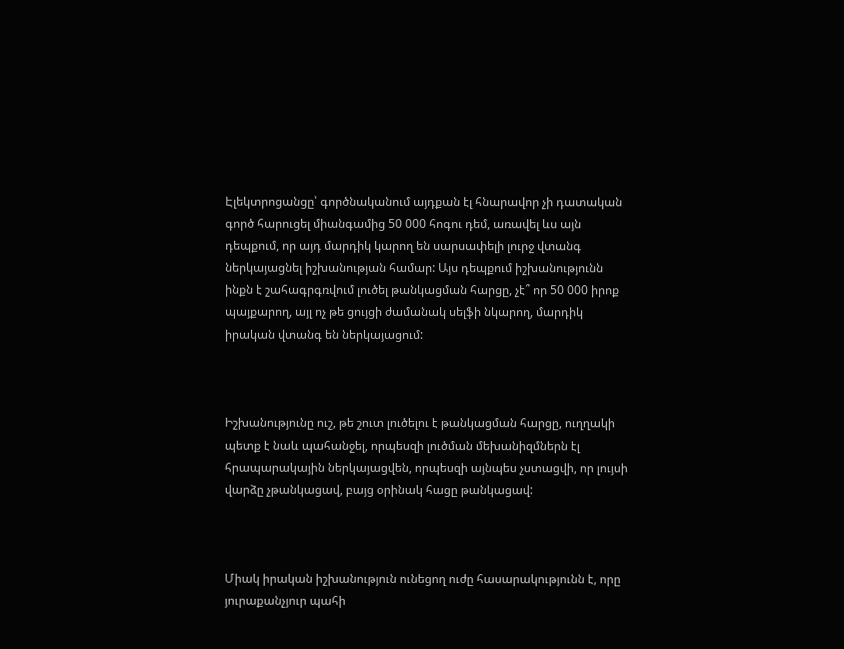Էլեկտրոցանցը՝ գործնականում այդքան էլ հնարավոր չի դատական գործ հարուցել միանգամից 50 000 հոգու դեմ, առավել ևս այն դեպքում, որ այդ մարդիկ կարող են սարսափելի լուրջ վտանգ ներկայացնել իշխանության համար: Այս դեպքում իշխանությունն ինքն է շահագրգռվում լուծել թանկացման հարցը, չէ՞ որ 50 000 իրոք պայքարող, այլ ոչ թե ցույցի ժամանակ սելֆի նկարող, մարդիկ իրական վտանգ են ներկայացում:



Իշխանությունը ուշ, թե շուտ լուծելու է թանկացման հարցը, ուղղակի պետք է նաև պահանջել, որպեսզի լուծման մեխանիզմներն էլ հրապարակային ներկայացվեն, որպեսզի այնպես չստացվի, որ լույսի վարձը չթանկացավ, բայց օրինակ հացը թանկացավ:



Միակ իրական իշխանություն ունեցող ուժը հասարակությունն է, որը յուրաքանչյուր պահի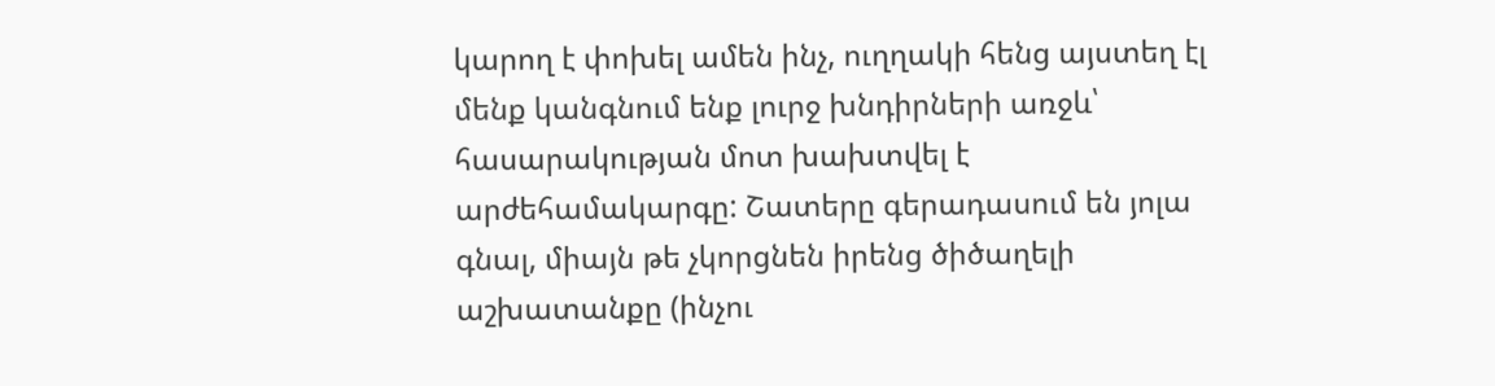կարող է փոխել ամեն ինչ, ուղղակի հենց այստեղ էլ մենք կանգնում ենք լուրջ խնդիրների առջև՝ հասարակության մոտ խախտվել է արժեհամակարգը: Շատերը գերադասում են յոլա գնալ, միայն թե չկորցնեն իրենց ծիծաղելի աշխատանքը (ինչու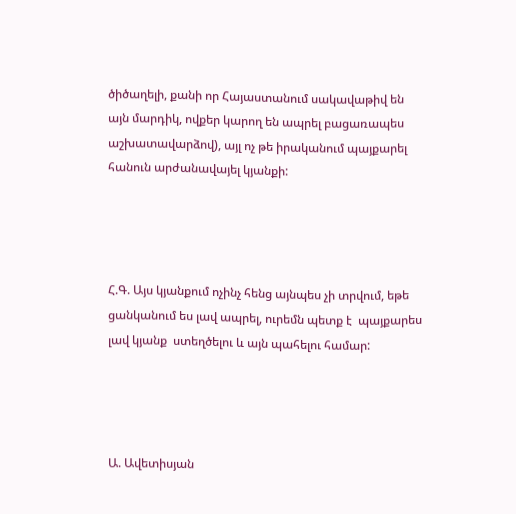ծիծաղելի, քանի որ Հայաստանում սակավաթիվ են այն մարդիկ, ովքեր կարող են ապրել բացառապես աշխատավարձով), այլ ոչ թե իրականում պայքարել հանուն արժանավայել կյանքի:




Հ.Գ. Այս կյանքում ոչինչ հենց այնպես չի տրվում, եթե ցանկանում ես լավ ապրել, ուրեմն պետք է  պայքարես լավ կյանք  ստեղծելու և այն պահելու համար:




Ա. Ավետիսյան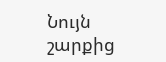Նույն շարքից